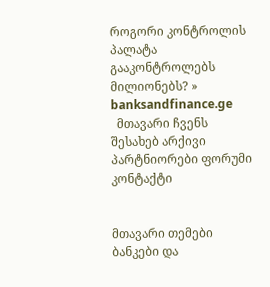როგორი კონტროლის პალატა გააკონტროლებს მილიონებს? » banksandfinance.ge
  მთავარი ჩვენს შესახებ არქივი პარტნიორები ფორუმი კონტაქტი


მთავარი თემები
ბანკები და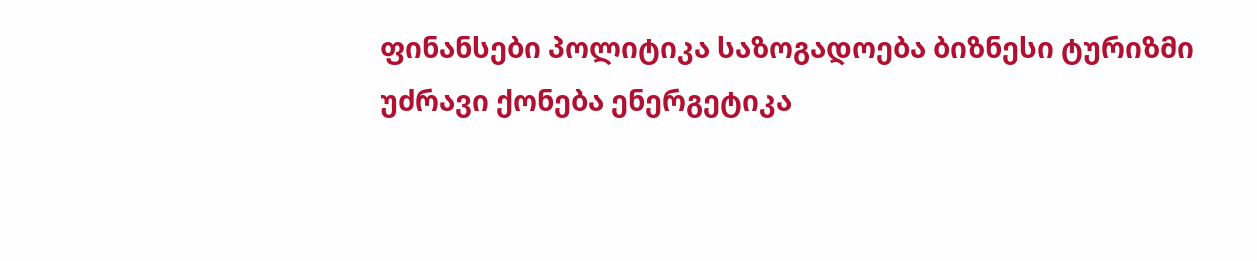ფინანსები პოლიტიკა საზოგადოება ბიზნესი ტურიზმი უძრავი ქონება ენერგეტიკა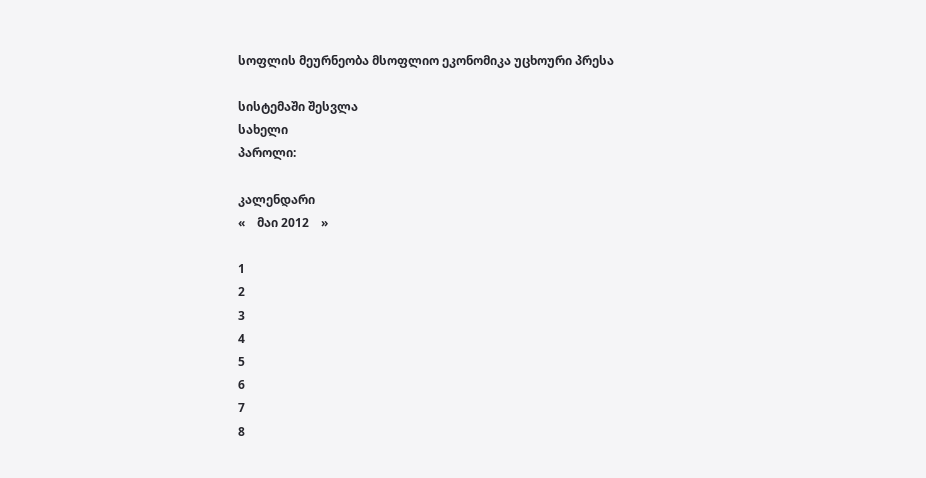სოფლის მეურნეობა მსოფლიო ეკონომიკა უცხოური პრესა

სისტემაში შესვლა
სახელი
პაროლი:

კალენდარი
«    მაი 2012    »

1
2
3
4
5
6
7
8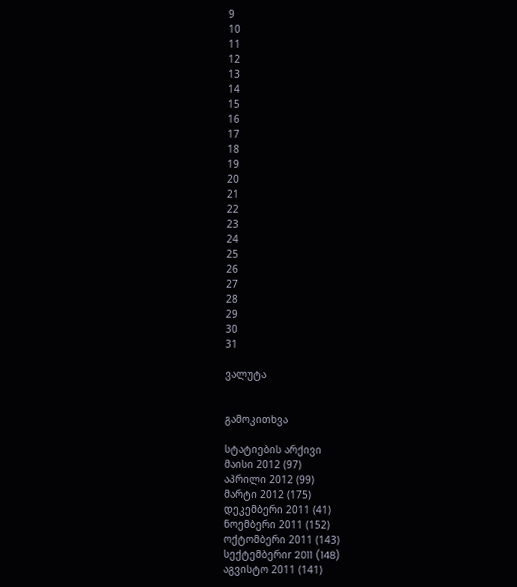9
10
11
12
13
14
15
16
17
18
19
20
21
22
23
24
25
26
27
28
29
30
31

ვალუტა


გამოკითხვა

სტატიების არქივი
მაისი 2012 (97)
აპრილი 2012 (99)
მარტი 2012 (175)
დეკემბერი 2011 (41)
ნოემბერი 2011 (152)
ოქტომბერი 2011 (143)
სექტემბერიr 2011 (148)
აგვისტო 2011 (141)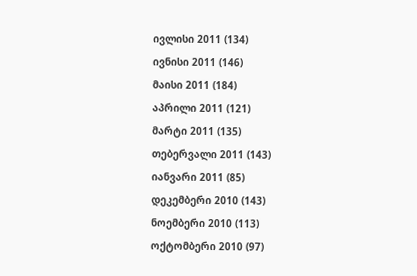ივლისი 2011 (134)
ივნისი 2011 (146)
მაისი 2011 (184)
აპრილი 2011 (121)
მარტი 2011 (135)
თებერვალი 2011 (143)
იანვარი 2011 (85)
დეკემბერი 2010 (143)
ნოემბერი 2010 (113)
ოქტომბერი 2010 (97)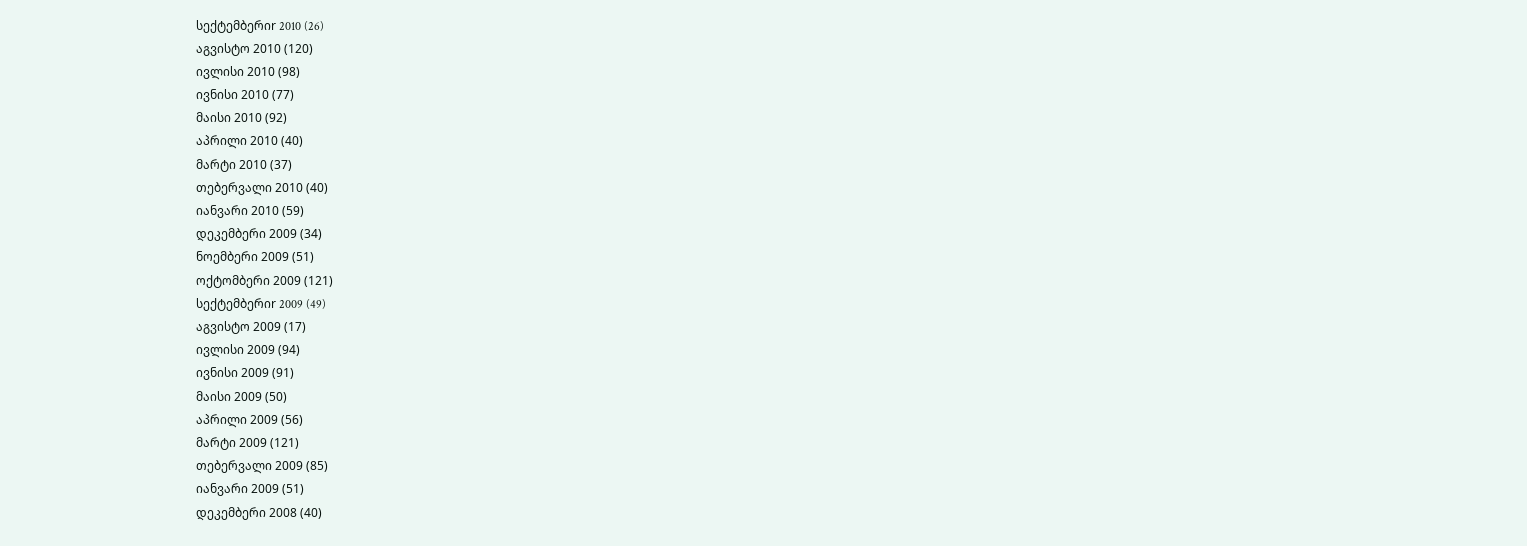სექტემბერიr 2010 (26)
აგვისტო 2010 (120)
ივლისი 2010 (98)
ივნისი 2010 (77)
მაისი 2010 (92)
აპრილი 2010 (40)
მარტი 2010 (37)
თებერვალი 2010 (40)
იანვარი 2010 (59)
დეკემბერი 2009 (34)
ნოემბერი 2009 (51)
ოქტომბერი 2009 (121)
სექტემბერიr 2009 (49)
აგვისტო 2009 (17)
ივლისი 2009 (94)
ივნისი 2009 (91)
მაისი 2009 (50)
აპრილი 2009 (56)
მარტი 2009 (121)
თებერვალი 2009 (85)
იანვარი 2009 (51)
დეკემბერი 2008 (40)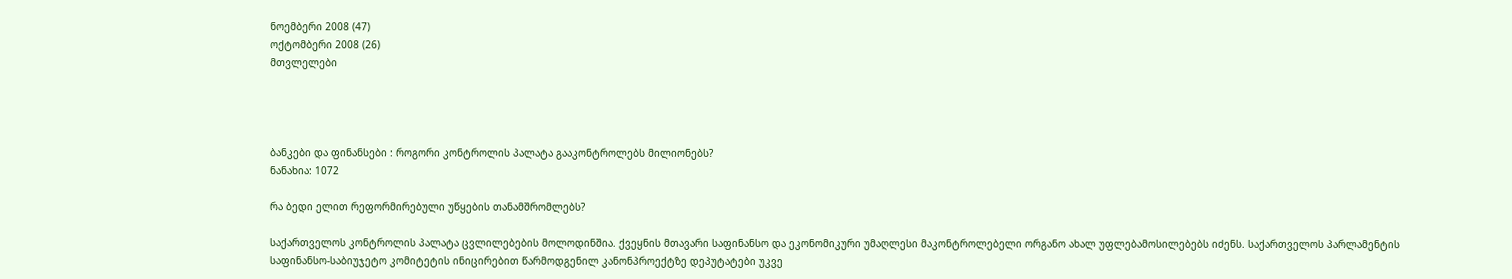ნოემბერი 2008 (47)
ოქტომბერი 2008 (26)
მთვლელები




ბანკები და ფინანსები : როგორი კონტროლის პალატა გააკონტროლებს მილიონებს?
ნანახია: 1072

რა ბედი ელით რეფორმირებული უწყების თანამშრომლებს?

საქართველოს კონტროლის პალატა ცვლილებების მოლოდინშია. ქვეყნის მთავარი საფინანსო და ეკონომიკური უმაღლესი მაკონტროლებელი ორგანო ახალ უფლებამოსილებებს იძენს. საქართველოს პარლამენტის საფინანსო-საბიუჯეტო კომიტეტის ინიცირებით წარმოდგენილ კანონპროექტზე დეპუტატები უკვე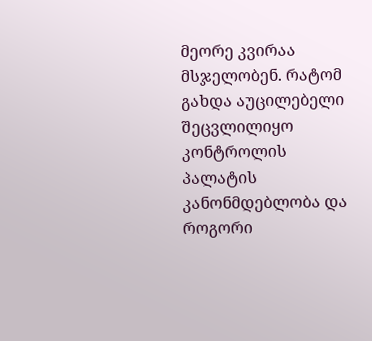მეორე კვირაა მსჯელობენ. რატომ გახდა აუცილებელი შეცვლილიყო კონტროლის პალატის კანონმდებლობა და როგორი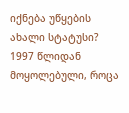იქნება უწყების ახალი სტატუსი?
1997 წლიდან მოყოლებული, როცა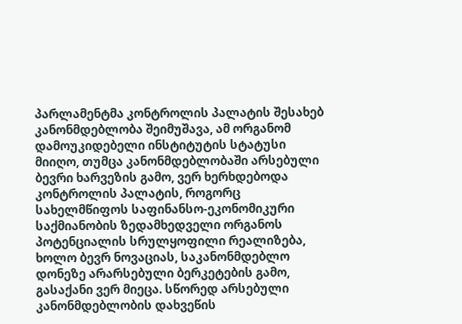პარლამენტმა კონტროლის პალატის შესახებ კანონმდებლობა შეიმუშავა, ამ ორგანომ დამოუკიდებელი ინსტიტუტის სტატუსი მიიღო, თუმცა კანონმდებლობაში არსებული ბევრი ხარვეზის გამო, ვერ ხერხდებოდა კონტროლის პალატის, როგორც სახელმწიფოს საფინანსო-ეკონომიკური საქმიანობის ზედამხედველი ორგანოს პოტენციალის სრულყოფილი რეალიზება, ხოლო ბევრ ნოვაციას, საკანონმდებლო დონეზე არარსებული ბერკეტების გამო, გასაქანი ვერ მიეცა. სწორედ არსებული კანონმდებლობის დახვეწის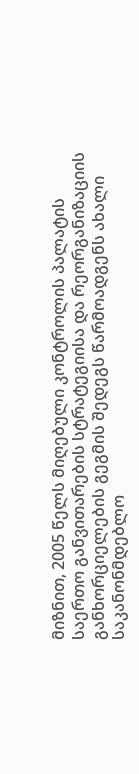მიზნით, 2005 წელს მიღებული კონტროლის პალატის საერთო განვითარების სტრატეგიისა და რეორგანიზაციის განხორციელების გეგმის შედეგს წარმოადგენს ახალი საკანონმდებლო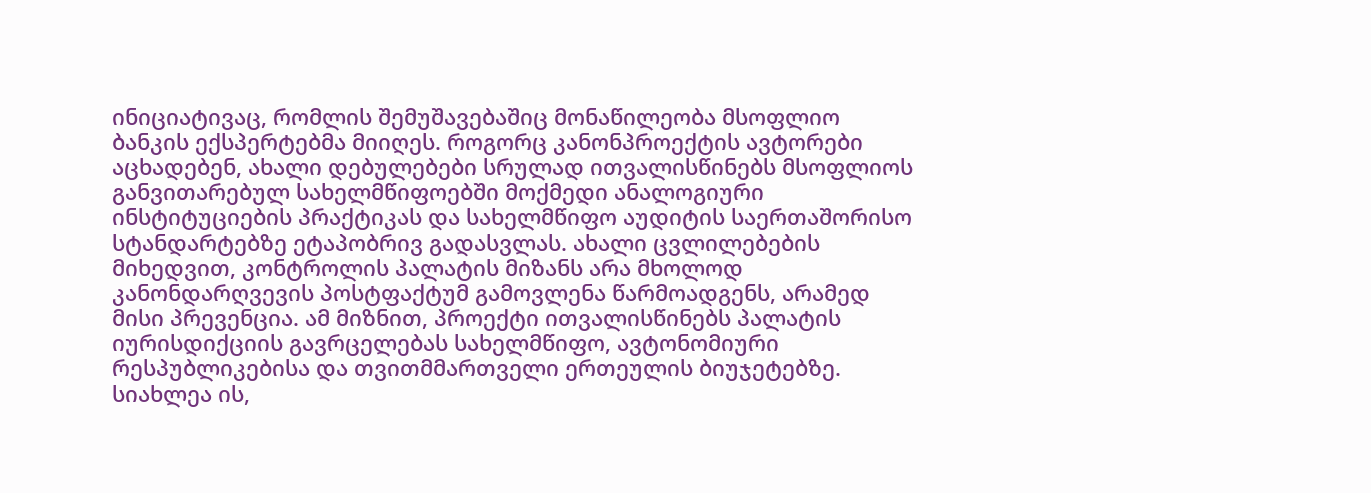ინიციატივაც, რომლის შემუშავებაშიც მონაწილეობა მსოფლიო ბანკის ექსპერტებმა მიიღეს. როგორც კანონპროექტის ავტორები აცხადებენ, ახალი დებულებები სრულად ითვალისწინებს მსოფლიოს განვითარებულ სახელმწიფოებში მოქმედი ანალოგიური ინსტიტუციების პრაქტიკას და სახელმწიფო აუდიტის საერთაშორისო სტანდარტებზე ეტაპობრივ გადასვლას. ახალი ცვლილებების მიხედვით, კონტროლის პალატის მიზანს არა მხოლოდ კანონდარღვევის პოსტფაქტუმ გამოვლენა წარმოადგენს, არამედ მისი პრევენცია. ამ მიზნით, პროექტი ითვალისწინებს პალატის იურისდიქციის გავრცელებას სახელმწიფო, ავტონომიური რესპუბლიკებისა და თვითმმართველი ერთეულის ბიუჯეტებზე. სიახლეა ის,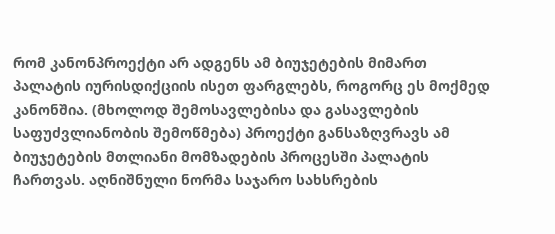რომ კანონპროექტი არ ადგენს ამ ბიუჯეტების მიმართ პალატის იურისდიქციის ისეთ ფარგლებს, როგორც ეს მოქმედ კანონშია. (მხოლოდ შემოსავლებისა და გასავლების საფუძვლიანობის შემოწმება) პროექტი განსაზღვრავს ამ ბიუჯეტების მთლიანი მომზადების პროცესში პალატის ჩართვას. აღნიშნული ნორმა საჯარო სახსრების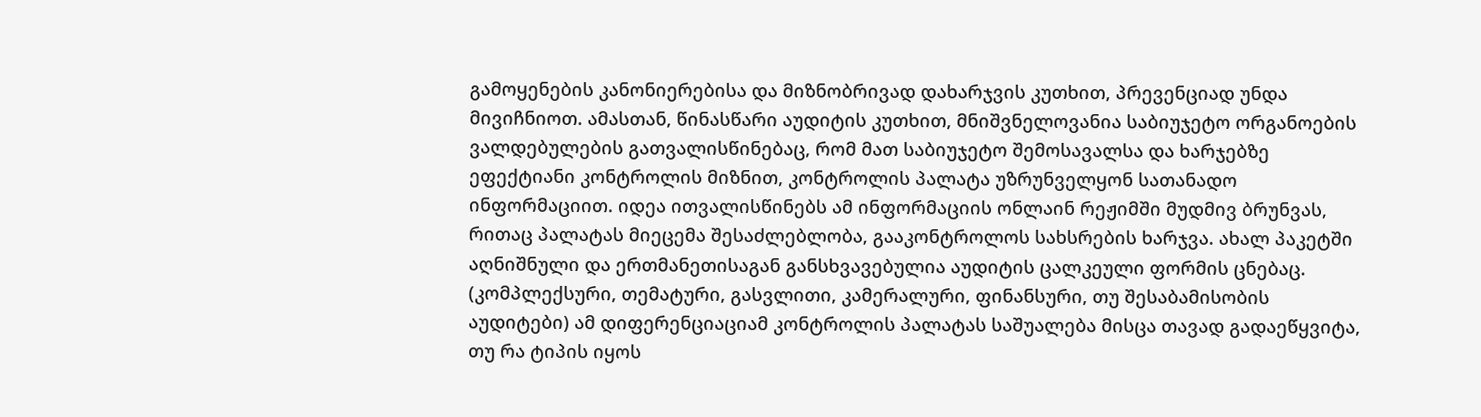გამოყენების კანონიერებისა და მიზნობრივად დახარჯვის კუთხით, პრევენციად უნდა მივიჩნიოთ. ამასთან, წინასწარი აუდიტის კუთხით, მნიშვნელოვანია საბიუჯეტო ორგანოების ვალდებულების გათვალისწინებაც, რომ მათ საბიუჯეტო შემოსავალსა და ხარჯებზე ეფექტიანი კონტროლის მიზნით, კონტროლის პალატა უზრუნველყონ სათანადო ინფორმაციით. იდეა ითვალისწინებს ამ ინფორმაციის ონლაინ რეჟიმში მუდმივ ბრუნვას, რითაც პალატას მიეცემა შესაძლებლობა, გააკონტროლოს სახსრების ხარჯვა. ახალ პაკეტში აღნიშნული და ერთმანეთისაგან განსხვავებულია აუდიტის ცალკეული ფორმის ცნებაც. (კომპლექსური, თემატური, გასვლითი, კამერალური, ფინანსური, თუ შესაბამისობის აუდიტები) ამ დიფერენციაციამ კონტროლის პალატას საშუალება მისცა თავად გადაეწყვიტა, თუ რა ტიპის იყოს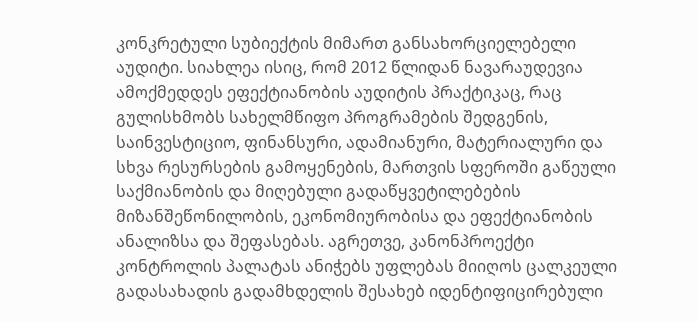კონკრეტული სუბიექტის მიმართ განსახორციელებელი აუდიტი. სიახლეა ისიც, რომ 2012 წლიდან ნავარაუდევია ამოქმედდეს ეფექტიანობის აუდიტის პრაქტიკაც, რაც გულისხმობს სახელმწიფო პროგრამების შედგენის, საინვესტიციო, ფინანსური, ადამიანური, მატერიალური და სხვა რესურსების გამოყენების, მართვის სფეროში გაწეული საქმიანობის და მიღებული გადაწყვეტილებების მიზანშეწონილობის, ეკონომიურობისა და ეფექტიანობის ანალიზსა და შეფასებას. აგრეთვე, კანონპროექტი კონტროლის პალატას ანიჭებს უფლებას მიიღოს ცალკეული გადასახადის გადამხდელის შესახებ იდენტიფიცირებული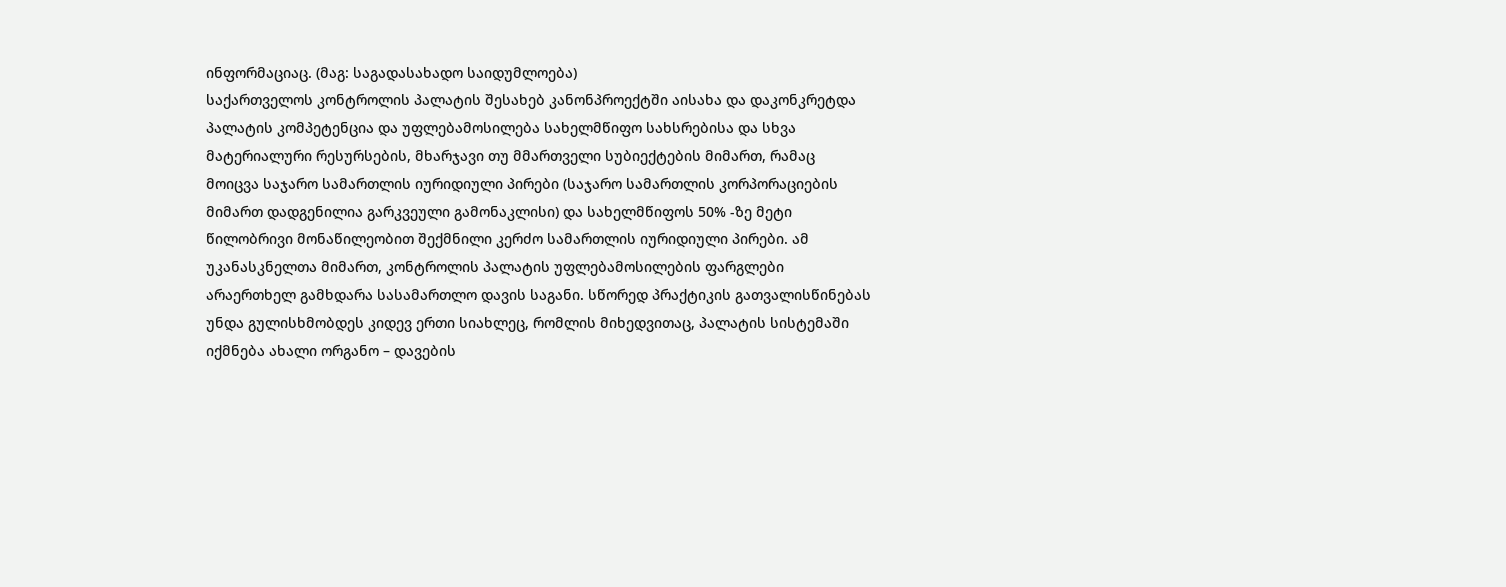ინფორმაციაც. (მაგ: საგადასახადო საიდუმლოება)
საქართველოს კონტროლის პალატის შესახებ კანონპროექტში აისახა და დაკონკრეტდა პალატის კომპეტენცია და უფლებამოსილება სახელმწიფო სახსრებისა და სხვა მატერიალური რესურსების, მხარჯავი თუ მმართველი სუბიექტების მიმართ, რამაც მოიცვა საჯარო სამართლის იურიდიული პირები (საჯარო სამართლის კორპორაციების მიმართ დადგენილია გარკვეული გამონაკლისი) და სახელმწიფოს 50% -ზე მეტი წილობრივი მონაწილეობით შექმნილი კერძო სამართლის იურიდიული პირები. ამ უკანასკნელთა მიმართ, კონტროლის პალატის უფლებამოსილების ფარგლები არაერთხელ გამხდარა სასამართლო დავის საგანი. სწორედ პრაქტიკის გათვალისწინებას უნდა გულისხმობდეს კიდევ ერთი სიახლეც, რომლის მიხედვითაც, პალატის სისტემაში იქმნება ახალი ორგანო – დავების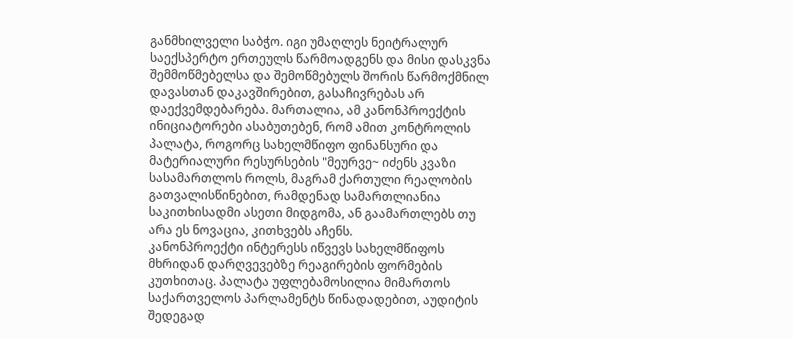განმხილველი საბჭო. იგი უმაღლეს ნეიტრალურ საექსპერტო ერთეულს წარმოადგენს და მისი დასკვნა შემმოწმებელსა და შემოწმებულს შორის წარმოქმნილ დავასთან დაკავშირებით, გასაჩივრებას არ დაექვემდებარება. მართალია, ამ კანონპროექტის ინიციატორები ასაბუთებენ, რომ ამით კონტროლის პალატა, როგორც სახელმწიფო ფინანსური და მატერიალური რესურსების "მეურვე~ იძენს კვაზი სასამართლოს როლს, მაგრამ ქართული რეალობის გათვალისწინებით, რამდენად სამართლიანია საკითხისადმი ასეთი მიდგომა, ან გაამართლებს თუ არა ეს ნოვაცია, კითხვებს აჩენს.
კანონპროექტი ინტერესს იწვევს სახელმწიფოს მხრიდან დარღვევებზე რეაგირების ფორმების კუთხითაც. პალატა უფლებამოსილია მიმართოს საქართველოს პარლამენტს წინადადებით, აუდიტის შედეგად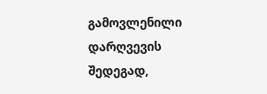გამოვლენილი დარღვევის შედეგად,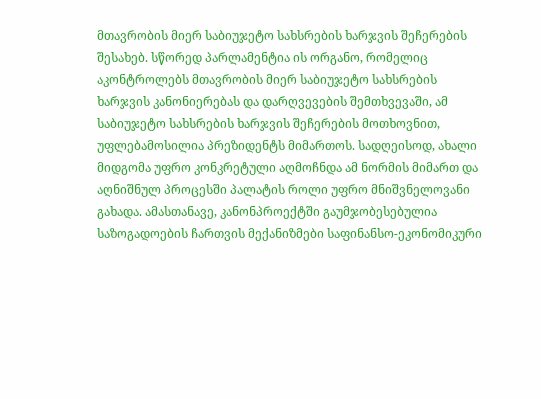მთავრობის მიერ საბიუჯეტო სახსრების ხარჯვის შეჩერების შესახებ. სწორედ პარლამენტია ის ორგანო, რომელიც აკონტროლებს მთავრობის მიერ საბიუჯეტო სახსრების ხარჯვის კანონიერებას და დარღვევების შემთხვევაში, ამ საბიუჯეტო სახსრების ხარჯვის შეჩერების მოთხოვნით, უფლებამოსილია პრეზიდენტს მიმართოს. სადღეისოდ, ახალი მიდგომა უფრო კონკრეტული აღმოჩნდა ამ ნორმის მიმართ და აღნიშნულ პროცესში პალატის როლი უფრო მნიშვნელოვანი გახადა. ამასთანავე, კანონპროექტში გაუმჯობესებულია საზოგადოების ჩართვის მექანიზმები საფინანსო-ეკონომიკური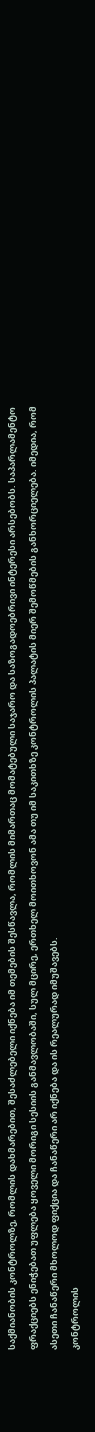საქმიანობის კონტროლზე, რომლის დახმარებით, შესაძლებელი იქნება იმ თემების შესწავლა, რომლის მიმართაც მომატებული საჯარო და საზოგადოებრივი ინტერესი არსებობს. საპარლამენტო ფრაქციებს ენიჭებათ უფლება ყოველი მორიგი სესიის განმავლობაში, სულ მცირე, ერთხელ მოითხოვონ ამა თუ იმ საკითხზე კონტროლის პალატის მიერ შემოწმების განხორციელება. იმედია, რომ ასეთი ჩანაწერი მხოლოდ ფიქცია და ჩანაწერი არ იქნება და ის რეალურად იმუშავებს.
კონტროლის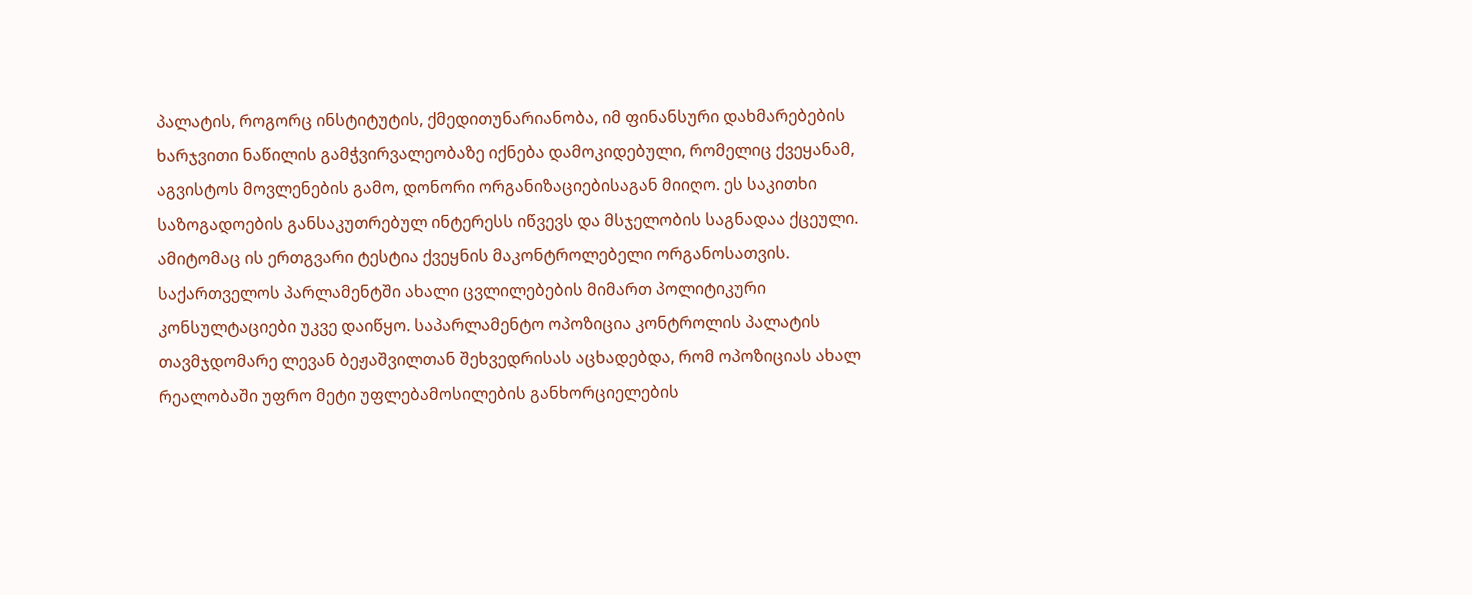პალატის, როგორც ინსტიტუტის, ქმედითუნარიანობა, იმ ფინანსური დახმარებების ხარჯვითი ნაწილის გამჭვირვალეობაზე იქნება დამოკიდებული, რომელიც ქვეყანამ, აგვისტოს მოვლენების გამო, დონორი ორგანიზაციებისაგან მიიღო. ეს საკითხი საზოგადოების განსაკუთრებულ ინტერესს იწვევს და მსჯელობის საგნადაა ქცეული. ამიტომაც ის ერთგვარი ტესტია ქვეყნის მაკონტროლებელი ორგანოსათვის.
საქართველოს პარლამენტში ახალი ცვლილებების მიმართ პოლიტიკური კონსულტაციები უკვე დაიწყო. საპარლამენტო ოპოზიცია კონტროლის პალატის თავმჯდომარე ლევან ბეჟაშვილთან შეხვედრისას აცხადებდა, რომ ოპოზიციას ახალ რეალობაში უფრო მეტი უფლებამოსილების განხორციელების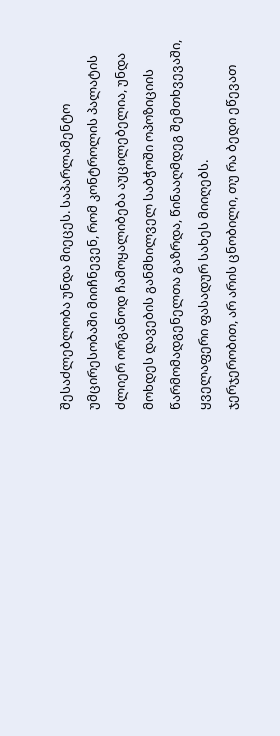შესაძლებლობა უნდა მიეცეს. საპარლამენტო უმცირესობაში მიიჩნევენ, რომ კონტროლის პალატის ძლიერ ორგანოდ ჩამოყალიბება აუცილებელია, უნდა მოხდეს დავების განმხილველ საბჭოში ოპოზიციის წარმომადგენელთა გაზრდა, წინააღმდეგ შემთხვევაში, ყველაფერი ფასადურ სახეს მიიღებს.
ჯერჯერობით, არ არის ცნობილი, თუ რა ბედი ეწევათ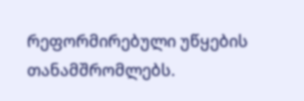რეფორმირებული უწყების თანამშრომლებს.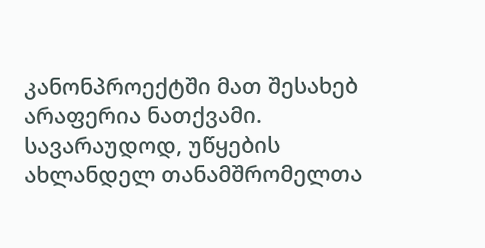კანონპროექტში მათ შესახებ არაფერია ნათქვამი. სავარაუდოდ, უწყების ახლანდელ თანამშრომელთა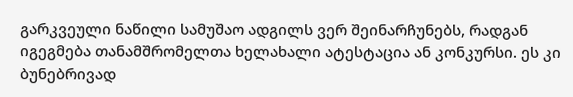გარკვეული ნაწილი სამუშაო ადგილს ვერ შეინარჩუნებს, რადგან იგეგმება თანამშრომელთა ხელახალი ატესტაცია ან კონკურსი. ეს კი ბუნებრივად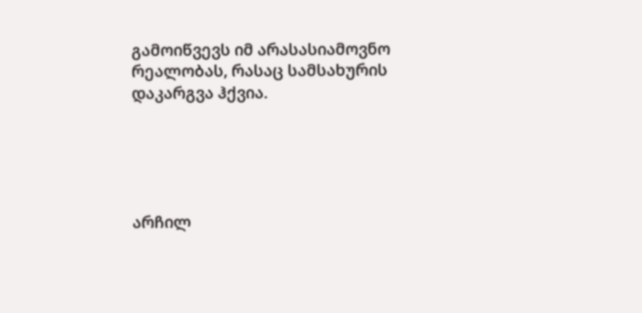გამოიწვევს იმ არასასიამოვნო რეალობას, რასაც სამსახურის დაკარგვა ჰქვია.





არჩილ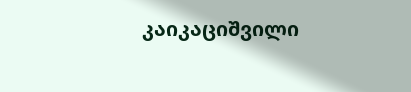კაიკაციშვილი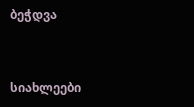ბეჭდვა


სიახლეები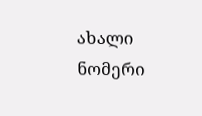ახალი ნომერი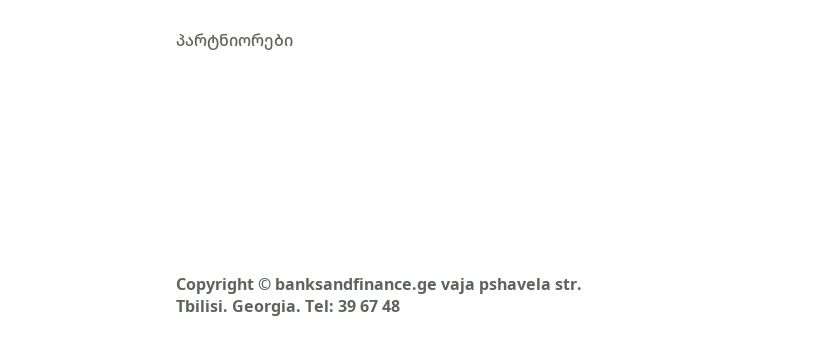პარტნიორები










Copyright © banksandfinance.ge vaja pshavela str. Tbilisi. Georgia. Tel: 39 67 48